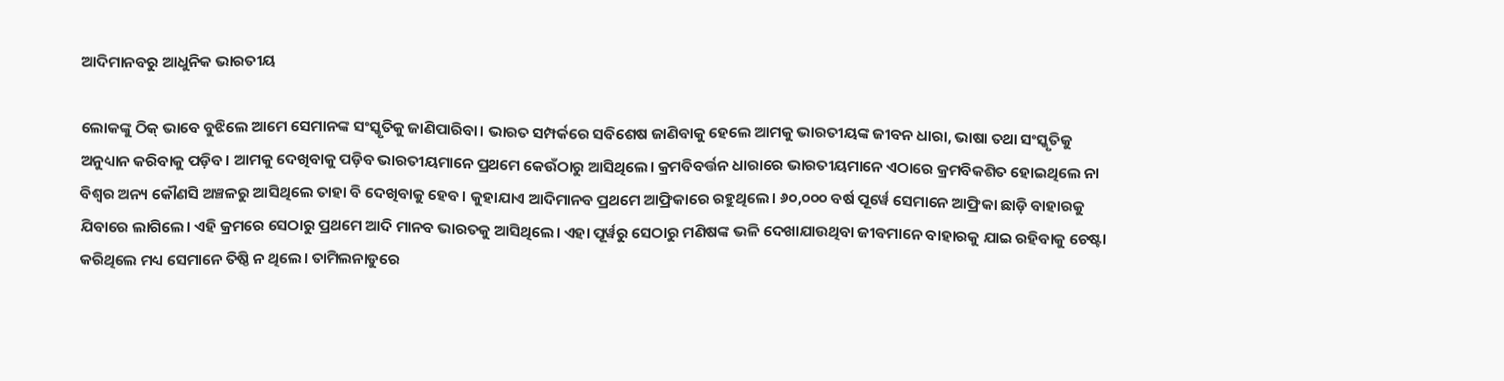ଆଦିମାନବରୁ ଆଧୁନିକ ଭାରତୀୟ

ଲୋକଙ୍କୁ ଠିକ୍‌ ଭାବେ ବୁଝିଲେ ଆମେ ସେମାନଙ୍କ ସଂସ୍କୃତିକୁ ଜାଣିପାରିବା। ଭାରତ ସମ୍ପର୍କରେ ସବିଶେଷ ଜାଣିବାକୁ ହେଲେ ଆମକୁ ଭାରତୀୟଙ୍କ ଜୀବନ ଧାରା, ଭାଷା ତଥା ସଂସ୍କୃତିକୁ ଅନୁଧ୍ୟାନ କରିବାକୁ ପଡ଼ିବ। ଆମକୁ ଦେଖିବାକୁ ପଡ଼ିବ ଭାରତୀୟମାନେ ପ୍ରଥମେ କେଉଁଠାରୁ ଆସିଥିଲେ। କ୍ରମବିବର୍ତ୍ତନ ଧାରାରେ ଭାରତୀୟମାନେ ଏଠାରେ କ୍ରମବିକଶିତ ହୋଇଥିଲେ ନା ବିଶ୍ୱର ଅନ୍ୟ କୌଣସି ଅଞ୍ଚଳରୁ ଆସିଥିଲେ ତାହା ବି ଦେଖିବାକୁ ହେବ। କୁହାଯାଏ ଆଦିମାନବ ପ୍ରଥମେ ଆଫ୍ରିକାରେ ରହୁଥିଲେ। ୬୦,୦୦୦ ବର୍ଷ ପୂର୍ୱେ ସେମାନେ ଆଫ୍ରିକା ଛାଡ଼ି ବାହାରକୁ ଯିବାରେ ଲାଗିଲେ। ଏହି କ୍ରମରେ ସେଠାରୁ ପ୍ରଥମେ ଆଦି ମାନବ ଭାରତକୁ ଆସିଥିଲେ। ଏହା ପୂର୍ୱରୁ ସେଠାରୁ ମଣିଷଙ୍କ ଭଳି ଦେଖାଯାଉଥିବା ଜୀବମାନେ ବାହାରକୁ ଯାଇ ରହିବାକୁ ଚେଷ୍ଟା କରିଥିଲେ ମଧ୍ୟ ସେମାନେ ତିଷ୍ଠି ନ ଥିଲେ। ତାମିଲନାଡୁରେ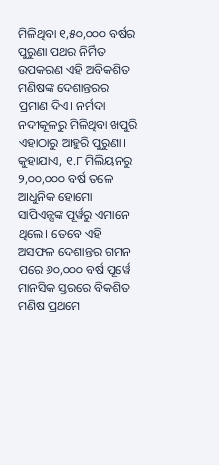ମିଳିଥିବା ୧,୫୦,୦୦୦ ବର୍ଷର ପୁରୁଣା ପଥର ନିର୍ମିତ ଉପକରଣ ଏହି ଅବିକଶିତ ମଣିଷଙ୍କ ଦେଶାନ୍ତରର ପ୍ରମାଣ ଦିଏ। ନର୍ମଦା ନଦୀକୂଳରୁ ମିଳିଥିବା ଖପୁରି ଏହାଠାରୁ ଆହୁରି ପୁରୁଣା। କୁହାଯାଏ, ୧.୮ ମିଲିୟନରୁ ୨,୦୦,୦୦୦ ବର୍ଷ ତଳେ ଆଧୁନିକ ହୋମୋ ସାପିଏନ୍ସଙ୍କ ପୂର୍ୱରୁ ଏମାନେ ଥିଲେ। ତେବେ ଏହି ଅସଫଳ ଦେଶାନ୍ତର ଗମନ ପରେ ୬୦,୦୦୦ ବର୍ଷ ପୂର୍ୱେ ମାନସିକ ସ୍ତରରେ ବିକଶିତ ମଣିଷ ପ୍ରଥମେ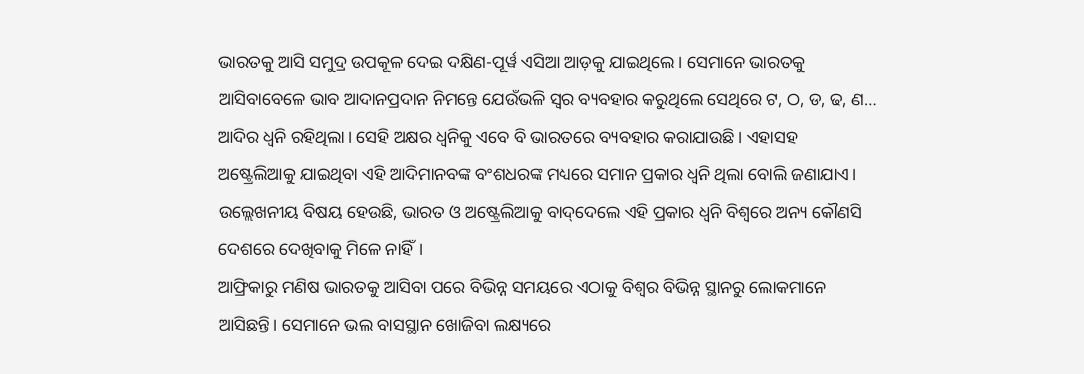ଭାରତକୁ ଆସି ସମୁଦ୍ର ଉପକୂଳ ଦେଇ ଦକ୍ଷିଣ-ପୂର୍ୱ ଏସିଆ ଆଡ଼କୁ ଯାଇଥିଲେ। ସେମାନେ ଭାରତକୁ ଆସିବାବେଳେ ଭାବ ଆଦାନପ୍ରଦାନ ନିମନ୍ତେ ଯେଉଁଭଳି ସ୍ୱର ବ୍ୟବହାର କରୁଥିଲେ ସେଥିରେ ଟ, ଠ, ଡ, ଢ, ଣ… ଆଦିର ଧ୍ୱନି ରହିଥିଲା। ସେହି ଅକ୍ଷର ଧ୍ୱନିକୁ ଏବେ ବି ଭାରତରେ ବ୍ୟବହାର କରାଯାଉଛି। ଏହାସହ ଅଷ୍ଟ୍ରେଲିଆକୁ ଯାଇଥିବା ଏହି ଆଦିମାନବଙ୍କ ବଂଶଧରଙ୍କ ମଧ୍ୟରେ ସମାନ ପ୍ରକାର ଧ୍ୱନି ଥିଲା ବୋଲି ଜଣାଯାଏ। ଉଲ୍ଲେଖନୀୟ ବିଷୟ ହେଉଛି, ଭାରତ ଓ ଅଷ୍ଟ୍ରେଲିଆକୁ ବାଦ୍‌ଦେଲେ ଏହି ପ୍ରକାର ଧ୍ୱନି ବିଶ୍ୱରେ ଅନ୍ୟ କୌଣସି ଦେଶରେ ଦେଖିବାକୁ ମିଳେ ନାହିଁ।
ଆଫ୍ରିକାରୁ ମଣିଷ ଭାରତକୁ ଆସିବା ପରେ ବିଭିନ୍ନ ସମୟରେ ଏଠାକୁ ବିଶ୍ୱର ବିଭିନ୍ନ ସ୍ଥାନରୁ ଲୋକମାନେ ଆସିଛନ୍ତି। ସେମାନେ ଭଲ ବାସସ୍ଥାନ ଖୋଜିବା ଲକ୍ଷ୍ୟରେ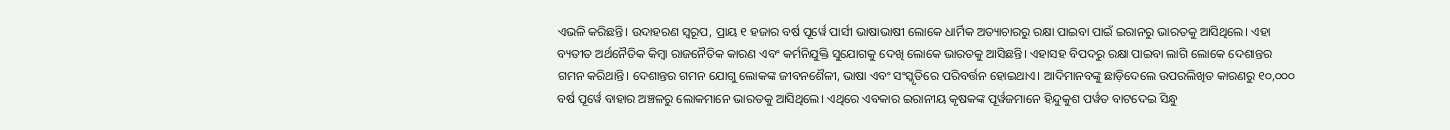ଏଭଳି କରିଛନ୍ତି। ଉଦାହରଣ ସ୍ୱରୂପ, ପ୍ରାୟ ୧ ହଜାର ବର୍ଷ ପୂର୍ୱେ ପାର୍ସୀ ଭାଷାଭାଷୀ ଲୋକେ ଧାର୍ମିକ ଅତ୍ୟାଚାରରୁ ରକ୍ଷା ପାଇବା ପାଇଁ ଇରାନରୁ ଭାରତକୁ ଆସିଥିଲେ। ଏହା ବ୍ୟତୀତ ଅର୍ଥନୈତିକ କିମ୍ୱା ରାଜନୈତିକ କାରଣ ଏବଂ କର୍ମନିଯୁକ୍ତି ସୁଯୋଗକୁ ଦେଖି ଲୋକେ ଭାରତକୁ ଆସିଛନ୍ତି। ଏହାସହ ବିପଦରୁ ରକ୍ଷା ପାଇବା ଲାଗି ଲୋକେ ଦେଶାନ୍ତର ଗମନ କରିଥାନ୍ତି। ଦେଶାନ୍ତର ଗମନ ଯୋଗୁ ଲୋକଙ୍କ ଜୀବନଶୈଳୀ, ଭାଷା ଏବଂ ସଂସ୍କୃତିରେ ପରିବର୍ତ୍ତନ ହୋଇଥାଏ। ଆଦିମାନବଙ୍କୁ ଛାଡ଼ିଦେଲେ ଉପରଲିଖିତ କାରଣରୁ ୧୦,୦୦୦ ବର୍ଷ ପୂର୍ୱେ ବାହାର ଅଞ୍ଚଳରୁ ଲୋକମାନେ ଭାରତକୁ ଆସିଥିଲେ। ଏଥିରେ ଏବକାର ଇରାନୀୟ କୃଷକଙ୍କ ପୂର୍ୱଜମାନେ ହିନ୍ଦୁକୁଶ ପର୍ୱତ ବାଟଦେଇ ସିନ୍ଧୁ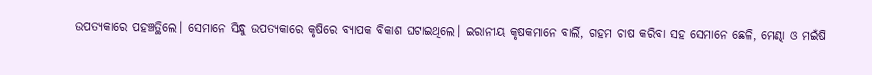ଉପତ୍ୟକାରେ ପହଞ୍ଚତ୍ଥିଲେ। ସେମାନେ ସିନ୍ଧୁ ଉପତ୍ୟକାରେ କୃଷିରେ ବ୍ୟାପକ ବିକାଶ ଘଟାଇଥିଲେ। ଇରାନୀୟ କୃଷକମାନେ ବାର୍ଲି, ଗହମ ଚାଷ କରିବା ସହ ସେମାନେ ଛେଳି, ମେଣ୍ଢା ଓ ମଇଁଷି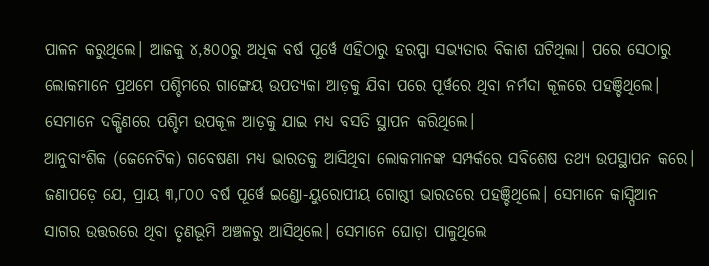ପାଳନ କରୁଥିଲେ। ଆଜକୁ ୪,୫୦୦ରୁ ଅଧିକ ବର୍ଷ ପୂର୍ୱେ ଏହିଠାରୁ ହରପ୍ପା ସଭ୍ୟତାର ବିକାଶ ଘଟିଥିଲା। ପରେ ସେଠାରୁ ଲୋକମାନେ ପ୍ରଥମେ ପଶ୍ଚିମରେ ଗାଙ୍ଗେୟ ଉପତ୍ୟକା ଆଡ଼କୁ ଯିବା ପରେ ପୂର୍ୱରେ ଥିବା ନର୍ମଦା କୂଳରେ ପହଞ୍ଚିଥିଲେ। ସେମାନେ ଦକ୍ଷିଣରେ ପଶ୍ଚିମ ଉପକୂଳ ଆଡ଼କୁ ଯାଇ ମଧ୍ୟ ବସତି ସ୍ଥାପନ କରିଥିଲେ।
ଆନୁବାଂଶିକ (ଜେନେଟିକ) ଗବେଷଣା ମଧ୍ୟ ଭାରତକୁ ଆସିଥିବା ଲୋକମାନଙ୍କ ସମ୍ପର୍କରେ ସବିଶେଷ ତଥ୍ୟ ଉପସ୍ଥାପନ କରେ। ଜଣାପଡ଼େ ଯେ, ପ୍ରାୟ ୩,୮୦୦ ବର୍ଷ ପୂର୍ୱେ ଇଣ୍ଡୋ-ୟୁରୋପୀୟ ଗୋଷ୍ଠୀ ଭାରତରେ ପହଞ୍ଚିଥିଲେ। ସେମାନେ କାସ୍ପିଆନ ସାଗର ଉତ୍ତରରେ ଥିବା ତୃଣଭୂମି ଅଞ୍ଚଳରୁ ଆସିଥିଲେ। ସେମାନେ ଘୋଡ଼ା ପାଳୁଥିଲେ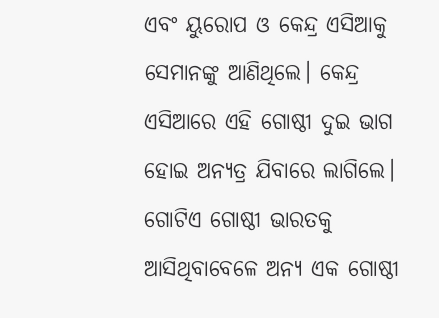ଏବଂ ୟୁରୋପ ଓ କେନ୍ଦ୍ର ଏସିଆକୁ ସେମାନଙ୍କୁ ଆଣିଥିଲେ। କେନ୍ଦ୍ର ଏସିଆରେ ଏହି ଗୋଷ୍ଠୀ ଦୁଇ ଭାଗ ହୋଇ ଅନ୍ୟତ୍ର ଯିବାରେ ଲାଗିଲେ। ଗୋଟିଏ ଗୋଷ୍ଠୀ ଭାରତକୁ ଆସିଥିବାବେଳେ ଅନ୍ୟ ଏକ ଗୋଷ୍ଠୀ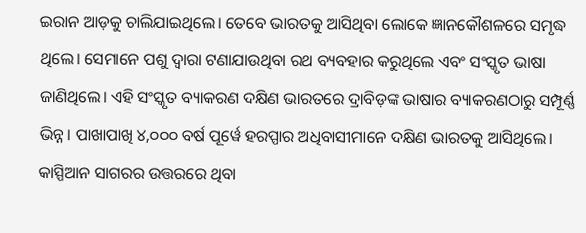ଇରାନ ଆଡ଼କୁ ଚାଲିଯାଇଥିଲେ। ତେବେ ଭାରତକୁ ଆସିଥିବା ଲୋକେ ଜ୍ଞାନକୌଶଳରେ ସମୃଦ୍ଧ ଥିଲେ। ସେମାନେ ପଶୁ ଦ୍ୱାରା ଟଣାଯାଉଥିବା ରଥ ବ୍ୟବହାର କରୁଥିଲେ ଏବଂ ସଂସ୍କୃତ ଭାଷା ଜାଣିଥିଲେ। ଏହି ସଂସ୍କୃତ ବ୍ୟାକରଣ ଦକ୍ଷିଣ ଭାରତରେ ଦ୍ରାବିଡ଼ଙ୍କ ଭାଷାର ବ୍ୟାକରଣଠାରୁ ସମ୍ପୂର୍ଣ୍ଣ ଭିନ୍ନ। ପାଖାପାଖି ୪,୦୦୦ ବର୍ଷ ପୂର୍ୱେ ହରପ୍ପାର ଅଧିବାସୀମାନେ ଦକ୍ଷିଣ ଭାରତକୁ ଆସିଥିଲେ। କାସ୍ପିଆନ ସାଗରର ଉତ୍ତରରେ ଥିବା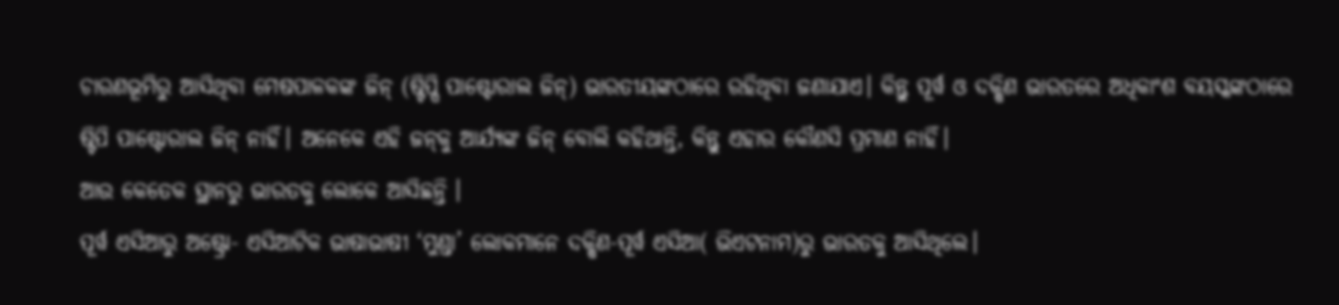ଚାରଣଭୂମିରୁ ଆସିଥିବା ମେଷପାଳକଙ୍କ ଜିନ୍‌ (ଷ୍ଟିପ୍ପି ପାଷ୍ଟୋରାଲ ଜିନ୍‌) ଭାରତୀୟଙ୍କଠାରେ ରହିଥିବା ଜଣାଯାଏ। କିନ୍ତୁ ପୂର୍ୱ ଓ ଦକ୍ଷିଣ ଭାରତରେ ଅଧିକାଂଶ ବୟସ୍କଙ୍କଠାରେ ଷ୍ଟିପି ପାଷ୍ଟୋରାଲ ଜିନ୍‌ ନାହିଁ। ଅନେକେ ଏହି ଜନ୍‌କୁ ଆର୍ଯ୍ୟଙ୍କ ଜିନ୍‌ ବୋଲି କହିଥାନ୍ତି, କିନ୍ତୁ ଏହାର କୌଣସି ପ୍ରମାଣ ନାହିଁ।
ଆଉ କେତେକ ସ୍ଥାନରୁ ଭାରତକୁ ଲୋକେ ଆସିଛନ୍ତି ।
ପୂର୍ୱ ଏସିଆରୁ ଅଷ୍ଟ୍ରୋ- ଏସିଆଟିକ ଭାଷାଭାଷୀ ‘ମୁଣ୍ଡା’ ଲୋକମାନେ ଦକ୍ଷିଣ-ପୂର୍ୱ ଏସିଆ( ଭିଏଟନାମ)ରୁ ଭାରତକୁ ଆସିଥିଲେ।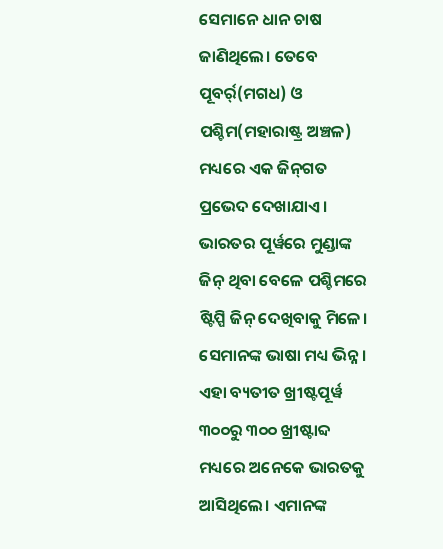ସେମାନେ ଧାନ ଚାଷ ଜାଣିଥିଲେ। ତେବେ ପୂବର୍ର୍(ମଗଧ) ଓ ପଶ୍ଚିମ(ମହାରାଷ୍ଟ୍ର ଅଞ୍ଚଳ) ମଧ୍ୟରେ ଏକ ଜିନ୍‌ଗତ ପ୍ରଭେଦ ଦେଖାଯାଏ। ଭାରତର ପୂର୍ୱରେ ମୁଣ୍ଡାଙ୍କ ଜିନ୍‌ ଥିବା ବେଳେ ପଶ୍ଚିମରେ ଷ୍ଟିପ୍ପି ଜିନ୍‌ ଦେଖିବାକୁ ମିଳେ। ସେମାନଙ୍କ ଭାଷା ମଧ୍ୟ ଭିନ୍ନ। ଏହା ବ୍ୟତୀତ ଖ୍ରୀଷ୍ଟପୂର୍ୱ ୩୦୦ରୁ ୩୦୦ ଖ୍ରୀଷ୍ଟାବ୍ଦ ମଧ୍ୟରେ ଅନେକେ ଭାରତକୁ ଆସିଥିଲେ। ଏମାନଙ୍କ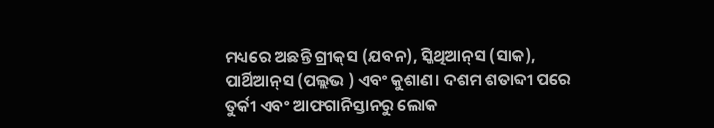ମଧ୍ୟରେ ଅଛନ୍ତି ଗ୍ରୀକ୍‌ସ (ଯବନ), ସ୍କିଥିଆନ୍‌ସ (ସାକ), ପାର୍ଥିଆନ୍‌ସ (ପଲ୍ଲଭ ) ଏବଂ କୁଶାଣ। ଦଶମ ଶତାବ୍ଦୀ ପରେ ତୁର୍କୀ ଏବଂ ଆଫଗାନିସ୍ତାନରୁ ଲୋକ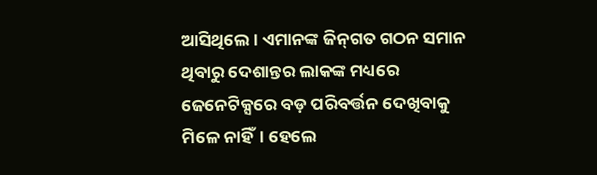ଆସିଥିଲେ। ଏମାନଙ୍କ ଜିନ୍‌ଗତ ଗଠନ ସମାନ ଥିବାରୁ ଦେଶାନ୍ତର ଲାକଙ୍କ ମଧ୍ୟରେ ଜେନେଟିକ୍ସରେ ବଡ଼ ପରିବର୍ତ୍ତନ ଦେଖିବାକୁ ମିଳେ ନାହିଁ। ହେଲେ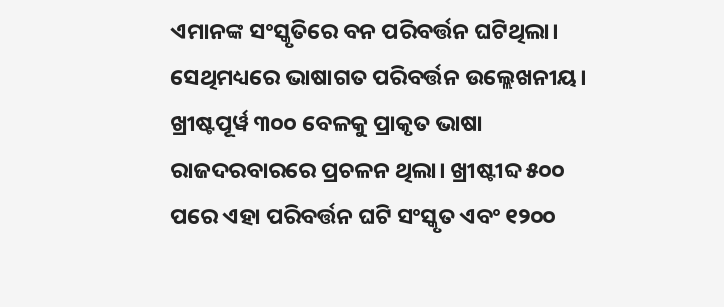ଏମାନଙ୍କ ସଂସ୍କୃତିରେ ବନ ପରିବର୍ତ୍ତନ ଘଟିଥିଲା। ସେଥିମଧ୍ୟରେ ଭାଷାଗତ ପରିବର୍ତ୍ତନ ଉଲ୍ଲେଖନୀୟ। ଖ୍ରୀଷ୍ଟପୂର୍ୱ ୩୦୦ ବେଳକୁ ପ୍ରାକୃତ ଭାଷା ରାଜଦରବାରରେ ପ୍ରଚଳନ ଥିଲା। ଖ୍ରୀଷ୍ଟୀବ୍ଦ ୫୦୦ ପରେ ଏହା ପରିବର୍ତ୍ତନ ଘଟି ସଂସ୍କୃତ ଏବଂ ୧୨୦୦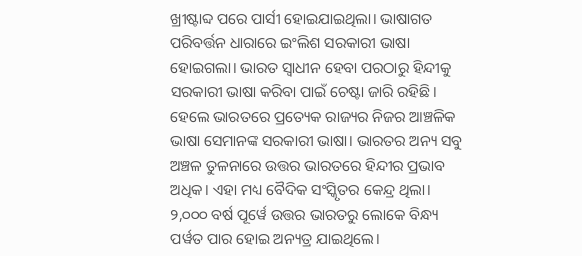ଖ୍ରୀଷ୍ଟାବ୍ଦ ପରେ ପାର୍ସୀ ହୋଇଯାଇଥିଲା। ଭାଷାଗତ ପରିବର୍ତ୍ତନ ଧାରାରେ ଇଂଲିଶ ସରକାରୀ ଭାଷା ହୋଇଗଲା। ଭାରତ ସ୍ୱାଧୀନ ହେବା ପରଠାରୁ ହିନ୍ଦୀକୁ ସରକାରୀ ଭାଷା କରିବା ପାଇଁ ଚେଷ୍ଟା ଜାରି ରହିଛି। ହେଲେ ଭାରତରେ ପ୍ରତ୍ୟେକ ରାଜ୍ୟର ନିଜର ଆଞ୍ଚଳିକ ଭାଷା ସେମାନଙ୍କ ସରକାରୀ ଭାଷା। ଭାରତର ଅନ୍ୟ ସବୁ ଅଞ୍ଚଳ ତୁଳନାରେ ଉତ୍ତର ଭାରତରେ ହିନ୍ଦୀର ପ୍ରଭାବ ଅଧିକ। ଏହା ମଧ୍ୟ ବୈଦିକ ସଂସ୍କୃିତର କେନ୍ଦ୍ର ଥିଲା। ୨,୦୦୦ ବର୍ଷ ପୂର୍ୱେ ଉତ୍ତର ଭାରତରୁ ଲୋକେ ବିନ୍ଧ୍ୟ ପର୍ୱତ ପାର ହୋଇ ଅନ୍ୟତ୍ର ଯାଇଥିଲେ।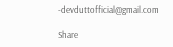-devduttofficial@gmail.com

Share